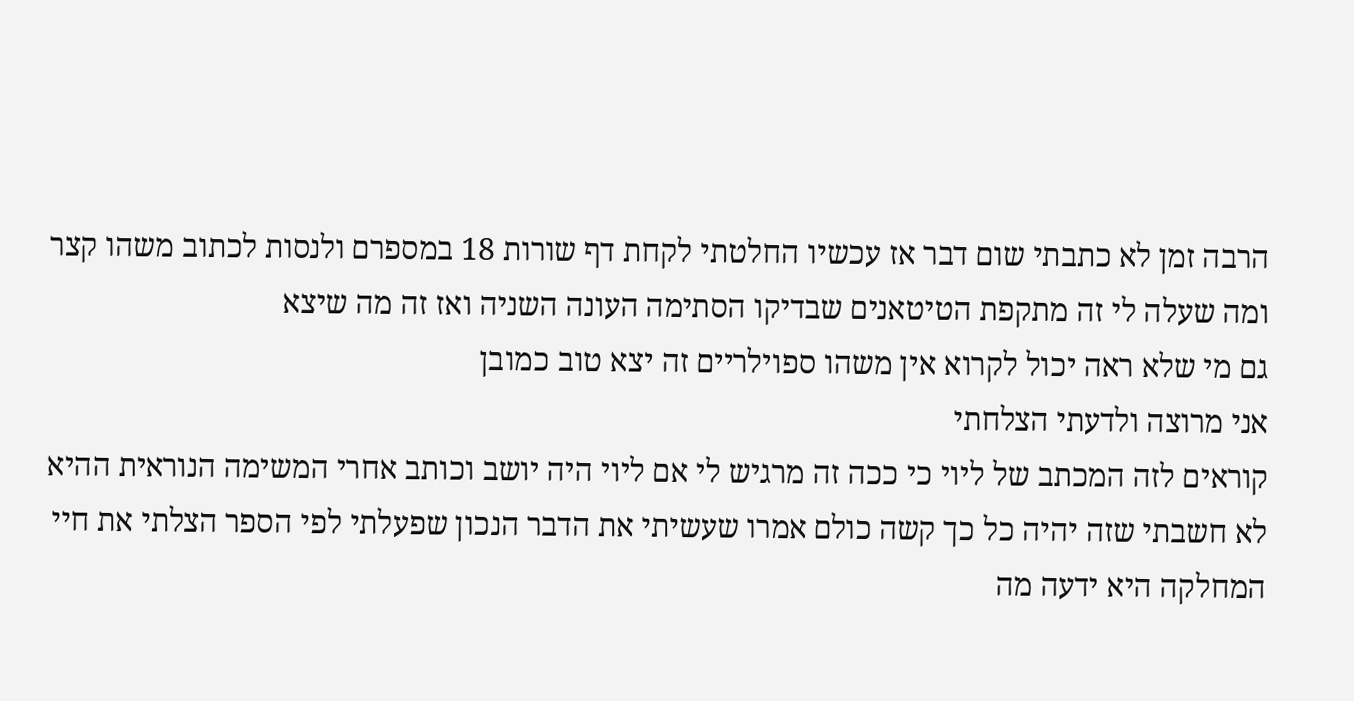הרבה זמן לא כתבתי שום דבר אז עכשיו החלטתי לקחת דף שורות 18 במספרם ולנסות לכתוב משהו קצר ומה שעלה לי זה מתקפת הטיטאנים שבדיקו הסתימה העונה השניה ואז זה מה שיצא
גם מי שלא ראה יכול לקרוא אין משהו ספוילריים זה יצא טוב כמובן
אני מרוצה ולדעתי הצלחתי
קוראים לזה המכתב של ליוי כי ככה זה מרגיש לי אם ליוי היה יושב וכותב אחרי המשימה הנוראית ההיא
לא חשבתי שזה יהיה כל כך קשה כולם אמרו שעשיתי את הדבר הנכון שפעלתי לפי הספר הצלתי את חיי המחלקה היא ידעה מה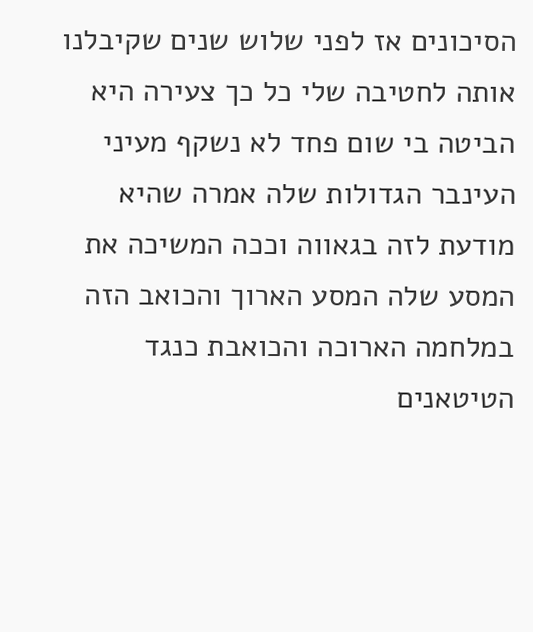הסיכונים אז לפני שלוש שנים שקיבלנו אותה לחטיבה שלי כל כך צעירה היא הביטה בי שום פחד לא נשקף מעיני העינבר הגדולות שלה אמרה שהיא מודעת לזה בגאווה וככה המשיכה את המסע שלה המסע הארוך והכואב הזה במלחמה הארוכה והכואבת כנגד הטיטאנים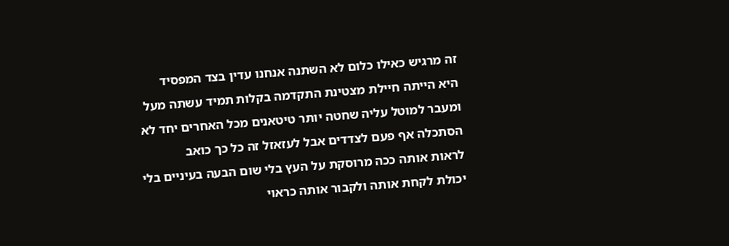זה מרגיש כאילו כלום לא השתנה אנחנו עדין בצד המפסיד
היא הייתה חיילת מצטינת התקדמה בקלות תמיד עשתה מעל ומעבר למוטל עליה שחטה יותר טיטאנים מכל האחרים יחד לא הסתכלה אף פעם לצדדים אבל לעזאזל זה כל כך כואב
לראות אותה ככה מרוסקת על העץ בלי שום הבעה בעיניים בלי יכולת לקחת אותה ולקבור אותה כראוי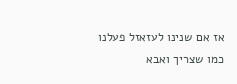אז אם שנינו לעזאזל פעלנו כמו שצריך ואבא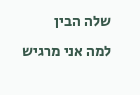שלה הבין
למה אני מרגיש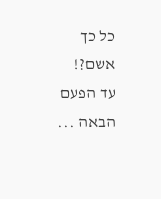כל כך אשם?!
עד הפעם הבאה ...